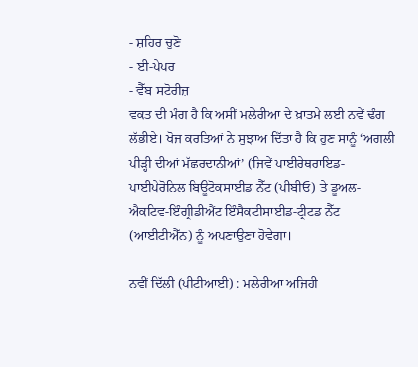- ਸ਼ਹਿਰ ਚੁਣੋ
- ਈ-ਪੇਪਰ
- ਵੈੱਬ ਸਟੋਰੀਜ਼
ਵਕਤ ਦੀ ਮੰਗ ਹੈ ਕਿ ਅਸੀਂ ਮਲੇਰੀਆ ਦੇ ਖ਼ਾਤਮੇ ਲਈ ਨਵੇਂ ਢੰਗ ਲੱਭੀਏ। ਖੋਜ ਕਰਤਿਆਂ ਨੇ ਸੁਝਾਅ ਦਿੱਤਾ ਹੈ ਕਿ ਹੁਣ ਸਾਨੂੰ ‘ਅਗਲੀ ਪੀੜ੍ਹੀ ਦੀਆਂ ਮੱਛਰਦਾਨੀਆਂ’ (ਜਿਵੇਂ ਪਾਈਰੇਥਰਾਇਡ-ਪਾਈਪੇਰੋਨਿਲ ਬਿਊਟੋਕਸਾਈਡ ਨੈੱਟ (ਪੀਬੀਓ) ਤੇ ਡੂਅਲ-ਐਕਟਿਵ-ਇੰਗ੍ਰੀਡੀਐਂਟ ਇੰਸੈਕਟੀਸਾਈਡ-ਟ੍ਰੀਟਡ ਨੈੱਟ (ਆਈਟੀਐੱਨ) ਨੂੰ ਅਪਣਾਉਣਾ ਹੋਵੇਗਾ।

ਨਵੀਂ ਦਿੱਲੀ (ਪੀਟੀਆਈ) : ਮਲੇਰੀਆ ਅਜਿਹੀ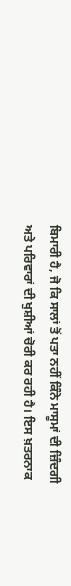ਬਿਮਾਰੀ ਹੈ, ਜੋ ਕਿ ਸਾਲਾਂ ਤੋਂ ਪਤਾ ਨਹੀਂ ਕਿੰਨੇ ਮਾਸੂਮਾਂ ਦੀ ਜ਼ਿੰਦਗੀ ਅਤੇ ਪਰਿਵਾਰਾਂ ਦੀ ਖੁਸ਼ੀਆਂ ਚੋਰੀ ਕਰ ਰਹੀ ਹੈ। ਇਸ ਖ਼ਤਰਨਾਕ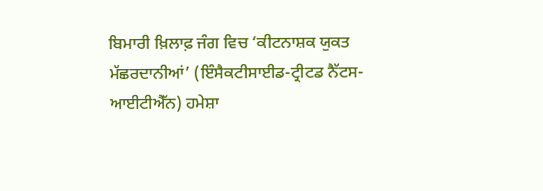ਬਿਮਾਰੀ ਖ਼ਿਲਾਫ਼ ਜੰਗ ਵਿਚ ‘ਕੀਟਨਾਸ਼ਕ ਯੁਕਤ ਮੱਛਰਦਾਨੀਆਂ’ (ਇੰਸੈਕਟੀਸਾਈਡ-ਟ੍ਰੀਟਡ ਨੈੱਟਸ-ਆਈਟੀਐੱਨ) ਹਮੇਸ਼ਾ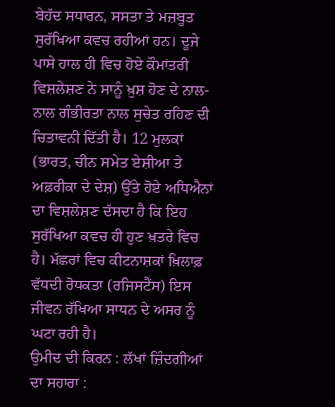ਬੇਹੱਦ ਸਧਾਰਨ, ਸਸਤਾ ਤੇ ਮਜ਼ਬੂਤ ਸੁਰੱਖਿਆ ਕਵਚ ਰਹੀਆਂ ਹਨ। ਦੂਜੇ ਪਾਸੇ ਹਾਲ ਹੀ ਵਿਚ ਹੋਏ ਕੌਮਾਂਤਰੀ ਵਿਸ਼ਲੇਸ਼ਣ ਨੇ ਸਾਨੂੰ ਖ਼ੁਸ਼ ਹੋਣ ਦੇ ਨਾਲ-ਨਾਲ ਗੰਭੀਰਤਾ ਨਾਲ ਸੁਚੇਤ ਰਹਿਣ ਦੀ ਚਿਤਾਵਨੀ ਦਿੱਤੀ ਹੈ। 12 ਮੁਲਕਾਂ (ਭਾਰਤ, ਚੀਨ ਸਮੇਤ ਏਸ਼ੀਆ ਤੇ ਅਫ਼ਰੀਕਾ ਦੇ ਦੇਸ਼) ਉੱਤੇ ਹੋਏ ਅਧਿਐਨਾਂ ਦਾ ਵਿਸ਼ਲੇਸ਼ਣ ਦੱਸਦਾ ਹੈ ਕਿ ਇਹ ਸੁਰੱਖਿਆ ਕਵਚ ਹੀ ਹੁਣ ਖ਼ਤਰੇ ਵਿਚ ਹੈ। ਮੱਛਰਾਂ ਵਿਚ ਕੀਟਨਾਸ਼ਕਾਂ ਖ਼ਿਲਾਫ਼ ਵੱਧਦੀ ਰੋਧਕਤਾ (ਰਜਿਸਟੈਂਸ) ਇਸ ਜੀਵਨ ਰੱਖਿਆ ਸਾਧਨ ਦੇ ਅਸਰ ਨੂੰ ਘਟਾ ਰਹੀ ਹੈ।
ਉਮੀਦ ਦੀ ਕਿਰਨ : ਲੱਖਾਂ ਜ਼ਿੰਦਗੀਆਂ ਦਾ ਸਹਾਰਾ :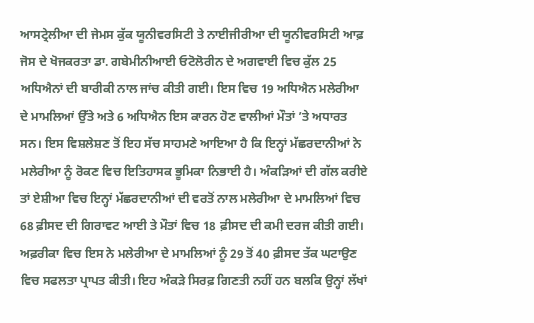ਆਸਟ੍ਰੇਲੀਆ ਦੀ ਜੇਮਸ ਕੁੱਕ ਯੂਨੀਵਰਸਿਟੀ ਤੇ ਨਾਈਜੀਰੀਆ ਦੀ ਯੂਨੀਵਰਸਿਟੀ ਆਫ਼ ਜੋਸ ਦੇ ਖੋਜਕਰਤਾ ਡਾ. ਗਬੇਮੀਨੀਆਈ ਓਟੋਲੋਰੀਨ ਦੇ ਅਗਵਾਈ ਵਿਚ ਕੁੱਲ 25 ਅਧਿਐਨਾਂ ਦੀ ਬਾਰੀਕੀ ਨਾਲ ਜਾਂਚ ਕੀਤੀ ਗਈ। ਇਸ ਵਿਚ 19 ਅਧਿਐਨ ਮਲੇਰੀਆ ਦੇ ਮਾਮਲਿਆਂ ਉੱਤੇ ਅਤੇ 6 ਅਧਿਐਨ ਇਸ ਕਾਰਨ ਹੋਣ ਵਾਲੀਆਂ ਮੌਤਾਂ ’ਤੇ ਅਧਾਰਤ ਸਨ। ਇਸ ਵਿਸ਼ਲੇਸ਼ਣ ਤੋਂ ਇਹ ਸੱਚ ਸਾਹਮਣੇ ਆਇਆ ਹੈ ਕਿ ਇਨ੍ਹਾਂ ਮੱਛਰਦਾਨੀਆਂ ਨੇ ਮਲੇਰੀਆ ਨੂੰ ਰੋਕਣ ਵਿਚ ਇਤਿਹਾਸਕ ਭੂਮਿਕਾ ਨਿਭਾਈ ਹੈ। ਅੰਕੜਿਆਂ ਦੀ ਗੱਲ ਕਰੀਏ ਤਾਂ ਏਸ਼ੀਆ ਵਿਚ ਇਨ੍ਹਾਂ ਮੱਛਰਦਾਨੀਆਂ ਦੀ ਵਰਤੋਂ ਨਾਲ ਮਲੇਰੀਆ ਦੇ ਮਾਮਲਿਆਂ ਵਿਚ 68 ਫ਼ੀਸਦ ਦੀ ਗਿਰਾਵਟ ਆਈ ਤੇ ਮੌਤਾਂ ਵਿਚ 18 ਫ਼ੀਸਦ ਦੀ ਕਮੀ ਦਰਜ ਕੀਤੀ ਗਈ। ਅਫ਼ਰੀਕਾ ਵਿਚ ਇਸ ਨੇ ਮਲੇਰੀਆ ਦੇ ਮਾਮਲਿਆਂ ਨੂੰ 29 ਤੋਂ 40 ਫ਼ੀਸਦ ਤੱਕ ਘਟਾਉਣ ਵਿਚ ਸਫਲਤਾ ਪ੍ਰਾਪਤ ਕੀਤੀ। ਇਹ ਅੰਕੜੇ ਸਿਰਫ਼ ਗਿਣਤੀ ਨਹੀਂ ਹਨ ਬਲਕਿ ਉਨ੍ਹਾਂ ਲੱਖਾਂ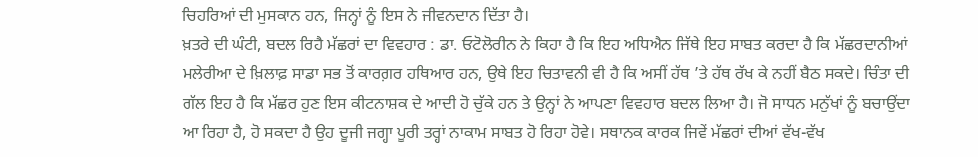ਚਿਹਰਿਆਂ ਦੀ ਮੁਸਕਾਨ ਹਨ, ਜਿਨ੍ਹਾਂ ਨੂੰ ਇਸ ਨੇ ਜੀਵਨਦਾਨ ਦਿੱਤਾ ਹੈ।
ਖ਼ਤਰੇ ਦੀ ਘੰਟੀ, ਬਦਲ ਰਿਹੈ ਮੱਛਰਾਂ ਦਾ ਵਿਵਹਾਰ : ਡਾ. ਓਟੋਲੋਰੀਨ ਨੇ ਕਿਹਾ ਹੈ ਕਿ ਇਹ ਅਧਿਐਨ ਜਿੱਥੇ ਇਹ ਸਾਬਤ ਕਰਦਾ ਹੈ ਕਿ ਮੱਛਰਦਾਨੀਆਂ ਮਲੇਰੀਆ ਦੇ ਖ਼ਿਲਾਫ਼ ਸਾਡਾ ਸਭ ਤੋਂ ਕਾਰਗ਼ਰ ਹਥਿਆਰ ਹਨ, ਉਥੇ ਇਹ ਚਿਤਾਵਨੀ ਵੀ ਹੈ ਕਿ ਅਸੀਂ ਹੱਥ ’ਤੇ ਹੱਥ ਰੱਖ ਕੇ ਨਹੀਂ ਬੈਠ ਸਕਦੇ। ਚਿੰਤਾ ਦੀ ਗੱਲ ਇਹ ਹੈ ਕਿ ਮੱਛਰ ਹੁਣ ਇਸ ਕੀਟਨਾਸ਼ਕ ਦੇ ਆਦੀ ਹੋ ਚੁੱਕੇ ਹਨ ਤੇ ਉਨ੍ਹਾਂ ਨੇ ਆਪਣਾ ਵਿਵਹਾਰ ਬਦਲ ਲਿਆ ਹੈ। ਜੋ ਸਾਧਨ ਮਨੁੱਖਾਂ ਨੂੰ ਬਚਾਉਂਦਾ ਆ ਰਿਹਾ ਹੈ, ਹੋ ਸਕਦਾ ਹੈ ਉਹ ਦੂਜੀ ਜਗ੍ਹਾ ਪੂਰੀ ਤਰ੍ਹਾਂ ਨਾਕਾਮ ਸਾਬਤ ਹੋ ਰਿਹਾ ਹੋਵੇ। ਸਥਾਨਕ ਕਾਰਕ ਜਿਵੇਂ ਮੱਛਰਾਂ ਦੀਆਂ ਵੱਖ-ਵੱਖ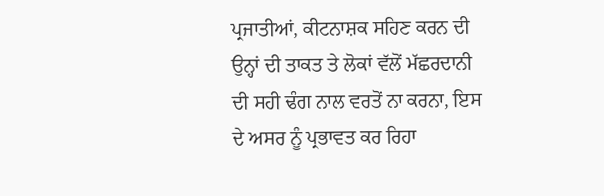ਪ੍ਰਜਾਤੀਆਂ, ਕੀਟਨਾਸ਼ਕ ਸਹਿਣ ਕਰਨ ਦੀ ਉਨ੍ਹਾਂ ਦੀ ਤਾਕਤ ਤੇ ਲੋਕਾਂ ਵੱਲੋਂ ਮੱਛਰਦਾਨੀ ਦੀ ਸਹੀ ਢੰਗ ਨਾਲ ਵਰਤੋਂ ਨਾ ਕਰਨਾ, ਇਸ ਦੇ ਅਸਰ ਨੂੰ ਪ੍ਰਭਾਵਤ ਕਰ ਰਿਹਾ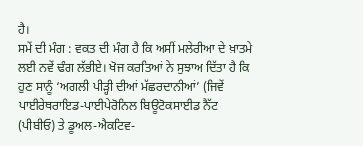ਹੈ।
ਸਮੇਂ ਦੀ ਮੰਗ : ਵਕਤ ਦੀ ਮੰਗ ਹੈ ਕਿ ਅਸੀਂ ਮਲੇਰੀਆ ਦੇ ਖ਼ਾਤਮੇ ਲਈ ਨਵੇਂ ਢੰਗ ਲੱਭੀਏ। ਖੋਜ ਕਰਤਿਆਂ ਨੇ ਸੁਝਾਅ ਦਿੱਤਾ ਹੈ ਕਿ ਹੁਣ ਸਾਨੂੰ ‘ਅਗਲੀ ਪੀੜ੍ਹੀ ਦੀਆਂ ਮੱਛਰਦਾਨੀਆਂ’ (ਜਿਵੇਂ ਪਾਈਰੇਥਰਾਇਡ-ਪਾਈਪੇਰੋਨਿਲ ਬਿਊਟੋਕਸਾਈਡ ਨੈੱਟ (ਪੀਬੀਓ) ਤੇ ਡੂਅਲ-ਐਕਟਿਵ-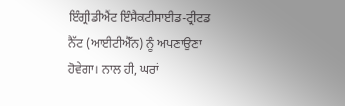ਇੰਗ੍ਰੀਡੀਐਂਟ ਇੰਸੈਕਟੀਸਾਈਡ-ਟ੍ਰੀਟਡ ਨੈੱਟ (ਆਈਟੀਐੱਨ) ਨੂੰ ਅਪਣਾਉਣਾ ਹੋਵੇਗਾ। ਨਾਲ ਹੀ, ਘਰਾਂ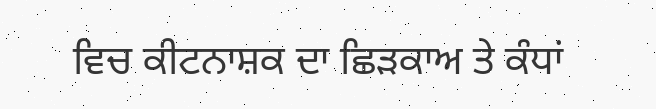ਵਿਚ ਕੀਟਨਾਸ਼ਕ ਦਾ ਛਿੜਕਾਅ ਤੇ ਕੰਧਾਂ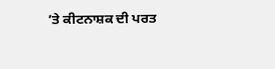’ਤੇ ਕੀਟਨਾਸ਼ਕ ਦੀ ਪਰਤ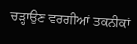ਚੜ੍ਹਾਉਣ ਵਰਗੀਆਂ ਤਕਨੀਕਾਂ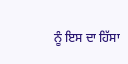ਨੂੰ ਇਸ ਦਾ ਹਿੱਸਾ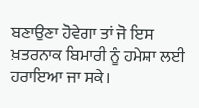ਬਣਾਉਣਾ ਹੋਵੇਗਾ ਤਾਂ ਜੋ ਇਸ ਖ਼ਤਰਨਾਕ ਬਿਮਾਰੀ ਨੂੰ ਹਮੇਸ਼ਾ ਲਈ ਹਰਾਇਆ ਜਾ ਸਕੇ।